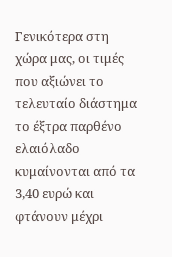Γενικότερα στη χώρα μας, οι τιμές που αξιώνει το τελευταίο διάστημα το έξτρα παρθένο ελαιόλαδο κυμαίνονται από τα 3,40 ευρώ και φτάνουν μέχρι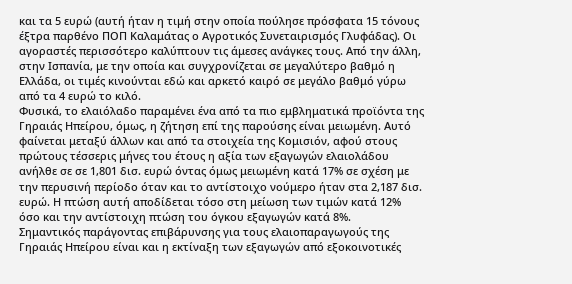και τα 5 ευρώ (αυτή ήταν η τιμή στην οποία πούλησε πρόσφατα 15 τόνους έξτρα παρθένο ΠΟΠ Καλαμάτας ο Αγροτικός Συνεταιρισμός Γλυφάδας). Οι αγοραστές περισσότερο καλύπτουν τις άμεσες ανάγκες τους. Από την άλλη, στην Ισπανία, με την οποία και συγχρονίζεται σε μεγαλύτερο βαθμό η Ελλάδα, οι τιμές κινούνται εδώ και αρκετό καιρό σε μεγάλο βαθμό γύρω από τα 4 ευρώ το κιλό.
Φυσικά, το ελαιόλαδο παραμένει ένα από τα πιο εμβληματικά προϊόντα της Γηραιάς Ηπείρου, όμως, η ζήτηση επί της παρούσης είναι μειωμένη. Αυτό φαίνεται μεταξύ άλλων και από τα στοιχεία της Κομισιόν, αφού στους πρώτους τέσσερις μήνες του έτους η αξία των εξαγωγών ελαιολάδου ανήλθε σε σε 1,801 δισ. ευρώ όντας όμως μειωμένη κατά 17% σε σχέση με την περυσινή περίοδο όταν και το αντίστοιχο νούμερο ήταν στα 2,187 δισ. ευρώ. Η πτώση αυτή αποδίδεται τόσο στη μείωση των τιμών κατά 12% όσο και την αντίστοιχη πτώση του όγκου εξαγωγών κατά 8%.
Σημαντικός παράγοντας επιβάρυνσης για τους ελαιοπαραγωγούς της Γηραιάς Ηπείρου είναι και η εκτίναξη των εξαγωγών από εξοκοινοτικές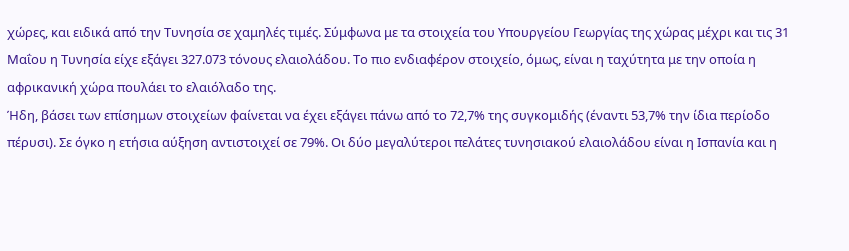χώρες, και ειδικά από την Τυνησία σε χαμηλές τιμές. Σύμφωνα με τα στοιχεία του Υπουργείου Γεωργίας της χώρας μέχρι και τις 31 Μαΐου η Τυνησία είχε εξάγει 327.073 τόνους ελαιολάδου. Το πιο ενδιαφέρον στοιχείο, όμως, είναι η ταχύτητα με την οποία η αφρικανική χώρα πουλάει το ελαιόλαδο της.
Ήδη, βάσει των επίσημων στοιχείων φαίνεται να έχει εξάγει πάνω από το 72,7% της συγκομιδής (έναντι 53,7% την ίδια περίοδο πέρυσι). Σε όγκο η ετήσια αύξηση αντιστοιχεί σε 79%. Οι δύο μεγαλύτεροι πελάτες τυνησιακού ελαιολάδου είναι η Ισπανία και η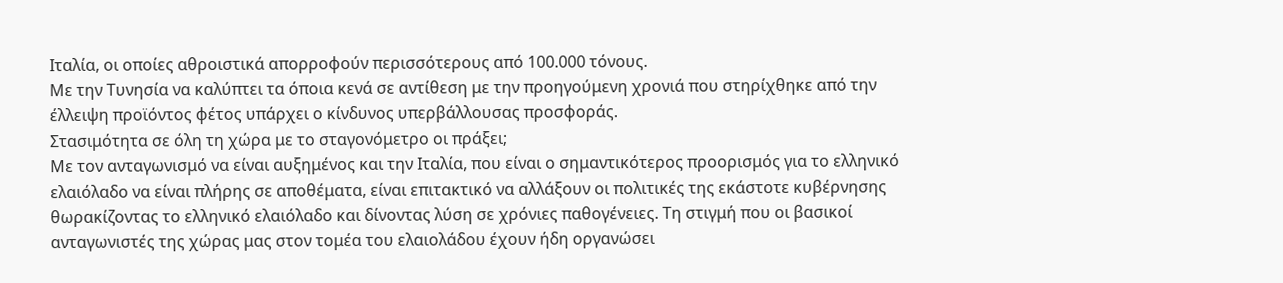Ιταλία, οι οποίες αθροιστικά απορροφούν περισσότερους από 100.000 τόνους.
Με την Τυνησία να καλύπτει τα όποια κενά σε αντίθεση με την προηγούμενη χρονιά που στηρίχθηκε από την έλλειψη προϊόντος φέτος υπάρχει ο κίνδυνος υπερβάλλουσας προσφοράς.
Στασιμότητα σε όλη τη χώρα με το σταγονόμετρο οι πράξει;
Με τον ανταγωνισμό να είναι αυξημένος και την Ιταλία, που είναι ο σημαντικότερος προορισμός για το ελληνικό ελαιόλαδο να είναι πλήρης σε αποθέματα, είναι επιτακτικό να αλλάξουν οι πολιτικές της εκάστοτε κυβέρνησης θωρακίζοντας το ελληνικό ελαιόλαδο και δίνοντας λύση σε χρόνιες παθογένειες. Τη στιγμή που οι βασικοί ανταγωνιστές της χώρας μας στον τομέα του ελαιολάδου έχουν ήδη οργανώσει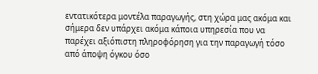εντατικότερα μοντέλα παραγωγής, στη χώρα μας ακόμα και σήμερα δεν υπάρχει ακόμα κάποια υπηρεσία που να παρέχει αξιόπιστη πληροφόρηση για την παραγωγή τόσο από άποψη όγκου όσο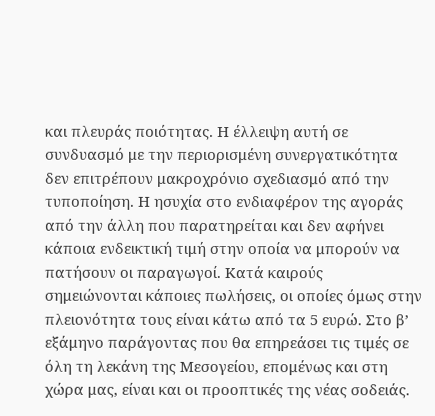και πλευράς ποιότητας. Η έλλειψη αυτή σε συνδυασμό με την περιορισμένη συνεργατικότητα δεν επιτρέπουν μακροχρόνιο σχεδιασμό από την τυποποίηση. Η ησυχία στο ενδιαφέρον της αγοράς από την άλλη που παρατηρείται και δεν αφήνει κάποια ενδεικτική τιμή στην οποία να μπορούν να πατήσουν οι παραγωγοί. Κατά καιρούς σημειώνονται κάποιες πωλήσεις, οι οποίες όμως στην πλειονότητα τους είναι κάτω από τα 5 ευρώ. Στο β’ εξάμηνο παράγοντας που θα επηρεάσει τις τιμές σε όλη τη λεκάνη της Μεσογείου, επομένως και στη χώρα μας, είναι και οι προοπτικές της νέας σοδειάς.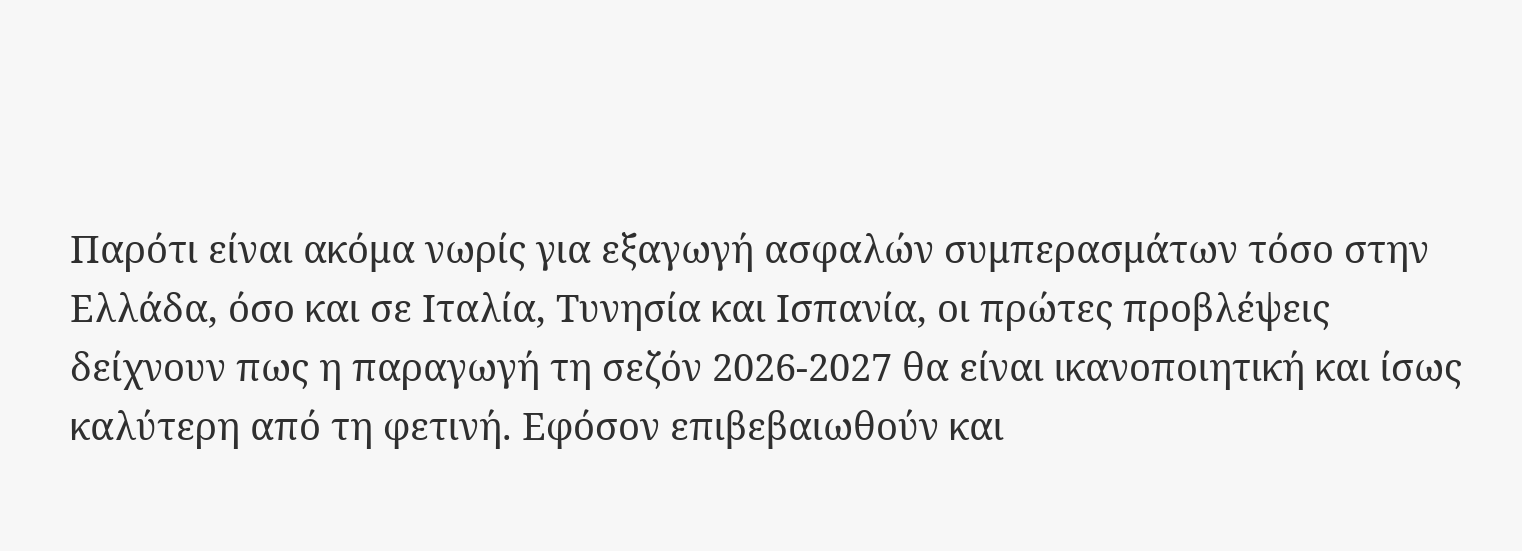Παρότι είναι ακόμα νωρίς για εξαγωγή ασφαλών συμπερασμάτων τόσο στην Ελλάδα, όσο και σε Ιταλία, Τυνησία και Ισπανία, οι πρώτες προβλέψεις δείχνουν πως η παραγωγή τη σεζόν 2026-2027 θα είναι ικανοποιητική και ίσως καλύτερη από τη φετινή. Εφόσον επιβεβαιωθούν και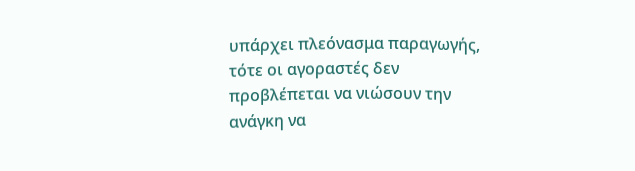υπάρχει πλεόνασμα παραγωγής, τότε οι αγοραστές δεν προβλέπεται να νιώσουν την ανάγκη να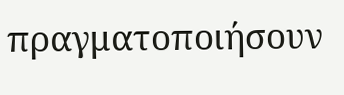πραγματοποιήσουν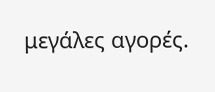μεγάλες αγορές.